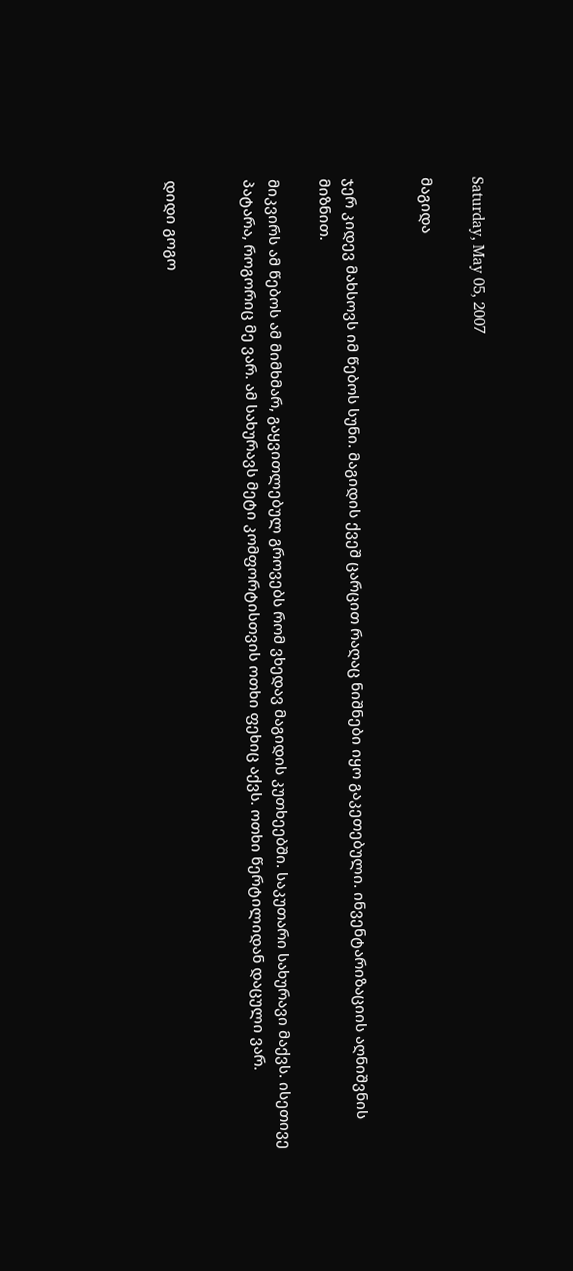Saturday, May 05, 2007

მაგიდა


ჯერ კიდევ მახსოვს იმ წებოს სუნი. მაგიდის ქვეშ ცარცით რაღაც ნიშნები იყო გაკეთებული. ინვენტარიზაციის აღნიშვნის მიზნით.

მიკვირს ამ წებოს ამ მიმხმარ, გაყვითლებულ გროვებს რომ ვხედავ მაგიდის კუთხეებში. საკუთარი სახურავი მაქვს. ისეთივე პატარა, როგორიც მე ვარ. ამ სახურავს მეტი კომფორტისთვის ოთხი ფეხიც აქვს. ოთხი წერტილიდან დაცული ვარ.


დიდი გოგო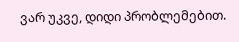ვარ უკვე, დიდი პრობლემებით.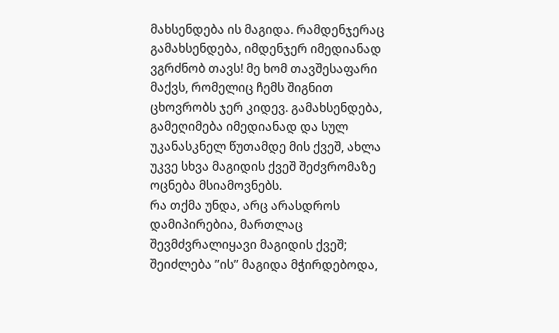მახსენდება ის მაგიდა. რამდენჯერაც გამახსენდება, იმდენჯერ იმედიანად ვგრძნობ თავს! მე ხომ თავშესაფარი მაქვს, რომელიც ჩემს შიგნით ცხოვრობს ჯერ კიდევ. გამახსენდება, გამეღიმება იმედიანად და სულ უკანასკნელ წუთამდე მის ქვეშ, ახლა უკვე სხვა მაგიდის ქვეშ შეძვრომაზე ოცნება მსიამოვნებს.
რა თქმა უნდა, არც არასდროს დამიპირებია, მართლაც შევმძვრალიყავი მაგიდის ქვეშ; შეიძლება ”ის” მაგიდა მჭირდებოდა,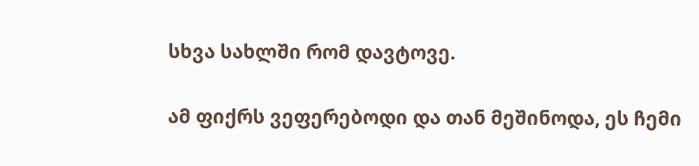სხვა სახლში რომ დავტოვე.

ამ ფიქრს ვეფერებოდი და თან მეშინოდა, ეს ჩემი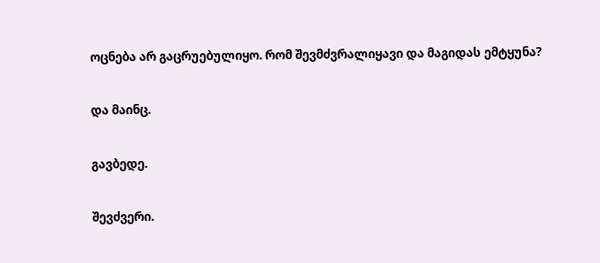ოცნება არ გაცრუებულიყო. რომ შევმძვრალიყავი და მაგიდას ემტყუნა?

და მაინც.

გავბედე.

შევძვერი.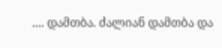.... დამთბა. ძალიან დამთბა და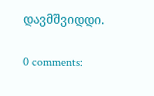დავმშვიდდი.

0 comments: